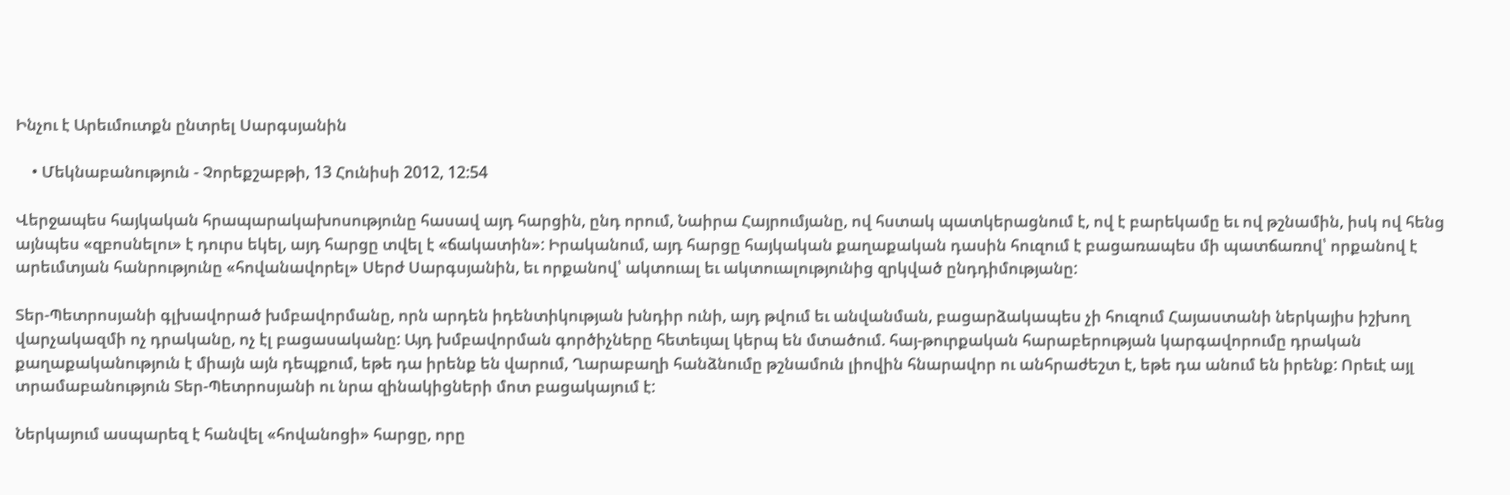Ինչու է Արեւմուտքն ընտրել Սարգսյանին

    • Մեկնաբանություն - Չորեքշաբթի, 13 Հունիսի 2012, 12:54

Վերջապես հայկական հրապարակախոսությունը հասավ այդ հարցին, ընդ որում, Նաիրա Հայրումյանը, ով հստակ պատկերացնում է, ով է բարեկամը եւ ով թշնամին, իսկ ով հենց այնպես «զբոսնելու» է դուրս եկել, այդ հարցը տվել է «ճակատին»: Իրականում, այդ հարցը հայկական քաղաքական դասին հուզում է բացառապես մի պատճառով՝ որքանով է արեւմտյան հանրությունը «հովանավորել» Սերժ Սարգսյանին, եւ որքանով՝ ակտուալ եւ ակտուալությունից զրկված ընդդիմությանը:

Տեր-Պետրոսյանի գլխավորած խմբավորմանը, որն արդեն իդենտիկության խնդիր ունի, այդ թվում եւ անվանման, բացարձակապես չի հուզում Հայաստանի ներկայիս իշխող վարչակազմի ոչ դրականը, ոչ էլ բացասականը: Այդ խմբավորման գործիչները հետեւյալ կերպ են մտածում. հայ-թուրքական հարաբերության կարգավորումը դրական քաղաքականություն է միայն այն դեպքում, եթե դա իրենք են վարում, Ղարաբաղի հանձնումը թշնամուն լիովին հնարավոր ու անհրաժեշտ է, եթե դա անում են իրենք: Որեւէ այլ տրամաբանություն Տեր-Պետրոսյանի ու նրա զինակիցների մոտ բացակայում է:

Ներկայում ասպարեզ է հանվել «հովանոցի» հարցը, որը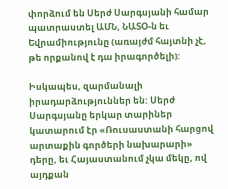փորձում են Սերժ Սարգսյանի համար պատրաստել ԱՄՆ, ՆԱՏՕ-ն եւ Եվրամիությունը (առայժմ հայտնի չէ, թե որքանով է դա իրագործելի):

Իսկապես, զարմանալի իրադարձություններ են: Սերժ Սարգսյանը երկար տարիներ կատարում էր «Ռուսաստանի հարցով արտաքին գործերի նախարարի» դերը, եւ Հայաստանում չկա մեկը, ով այդքան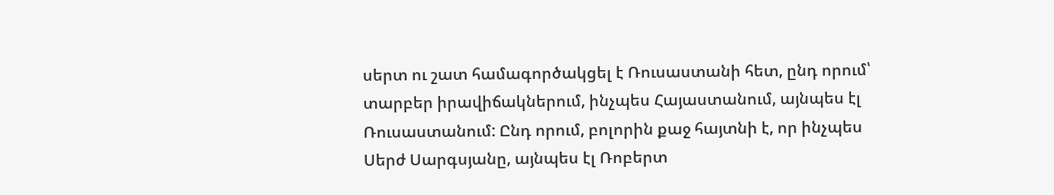սերտ ու շատ համագործակցել է Ռուսաստանի հետ, ընդ որում՝ տարբեր իրավիճակներում, ինչպես Հայաստանում, այնպես էլ Ռուսաստանում: Ընդ որում, բոլորին քաջ հայտնի է, որ ինչպես Սերժ Սարգսյանը, այնպես էլ Ռոբերտ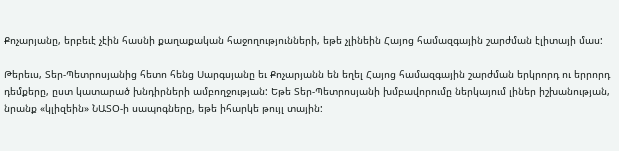Քոչարյանը, երբեւէ չէին հասնի քաղաքական հաջողությունների, եթե չլինեին Հայոց համազգային շարժման էլիտայի մաս:

Թերեւս, Տեր-Պետրոսյանից հետո հենց Սարգսյանը եւ Քոչարյանն են եղել Հայոց համազգային շարժման երկրորդ ու երրորդ դեմքերը, ըստ կատարած խնդիրների ամբողջության: Եթե Տեր-Պետրոսյանի խմբավորումը ներկայում լիներ իշխանության, նրանք «կլիզեին» ՆԱՏՕ-ի սապոգները, եթե իհարկե թույլ տային: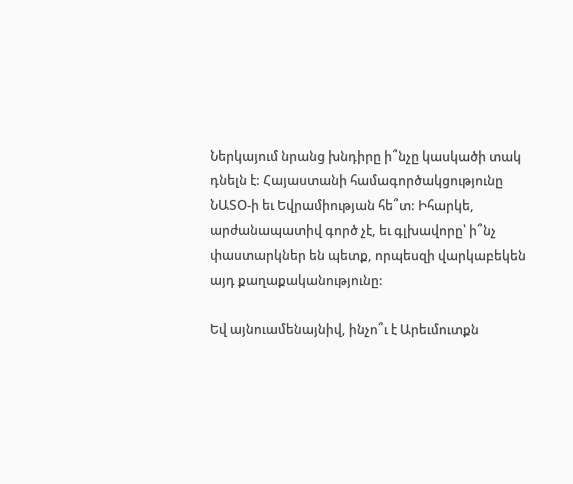Ներկայում նրանց խնդիրը ի՞նչը կասկածի տակ դնելն է: Հայաստանի համագործակցությունը ՆԱՏՕ-ի եւ Եվրամիության հե՞տ: Իհարկե, արժանապատիվ գործ չէ, եւ գլխավորը՝ ի՞նչ փաստարկներ են պետք, որպեսզի վարկաբեկեն այդ քաղաքականությունը:

Եվ այնուամենայնիվ, ինչո՞ւ է Արեւմուտքն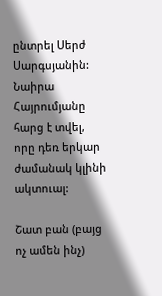ընտրել Սերժ Սարգսյանին: Նաիրա Հայրումյանը հարց է տվել, որը դեռ երկար ժամանակ կլինի ակտուալ:

Շատ բան (բայց ոչ ամեն ինչ)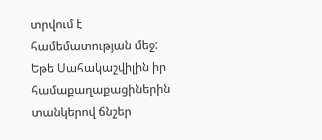տրվում է համեմատության մեջ: Եթե Սահակաշվիլին իր համաքաղաքացիներին տանկերով ճնշեր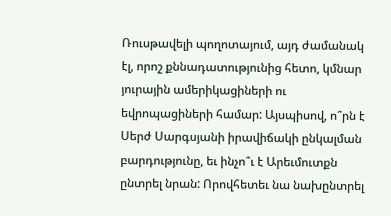Ռուսթավելի պողոտայում, այդ ժամանակ էլ, որոշ քննադատությունից հետո, կմնար յուրային ամերիկացիների ու եվրոպացիների համար: Այսպիսով, ո՞րն է Սերժ Սարգսյանի իրավիճակի ընկալման բարդությունը, եւ ինչո՞ւ է Արեւմուտքն ընտրել նրան: Որովհետեւ նա նախընտրել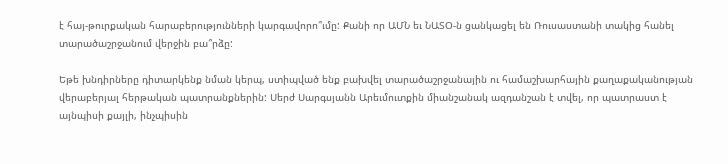է հայ-թուրքական հարաբերությունների կարգավորո՞ւմը: Քանի որ ԱՄՆ եւ ՆԱՏՕ-ն ցանկացել են Ռուսաստանի տակից հանել տարածաշրջանում վերջին բա՞րձը:

Եթե խնդիրները դիտարկենք նման կերպ, ստիպված ենք բախվել տարածաշրջանային ու համաշխարհային քաղաքականության վերաբերյալ հերթական պատրանքներին: Սերժ Սարգսյանն Արեւմուտքին միանշանակ ազդանշան է տվել, որ պատրաստ է այնպիսի քայլի, ինչպիսին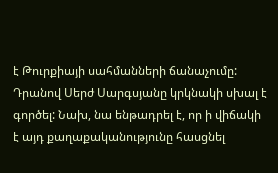է Թուրքիայի սահմանների ճանաչումը: Դրանով Սերժ Սարգսյանը կրկնակի սխալ է գործել: Նախ, նա ենթադրել է, որ ի վիճակի է այդ քաղաքականությունը հասցնել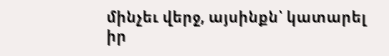մինչեւ վերջ, այսինքն՝ կատարել իր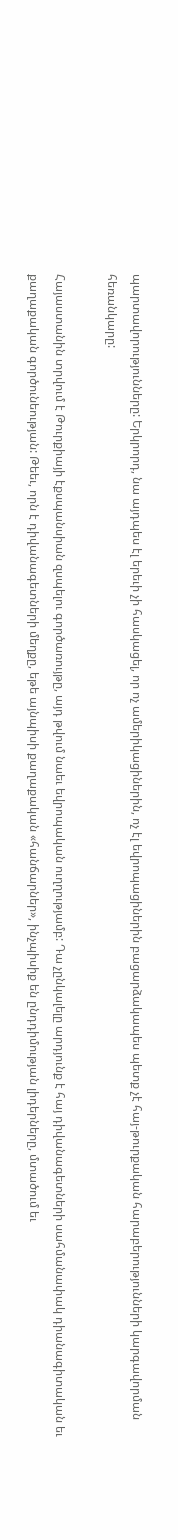պարտավորությունները: Երկրորդ, նա այդպես էլ երեւի չի հասկացել, որ ոչ ամերիկացիներին, ոչ էլ եվրոպացիներին բացարձակապես պետք չէ հայ-թուրքական հարաբերությունների կարգավորման հեռանկարը:

Հայաստանին տրվում է Թուրքիայի էքսպանսիան զսպելու գործառույթը, այդ թվում նաեւ եվրոպական ուղղությամբ: Դա չընկալելը արդյունք է հայ դիվանագետների սահմանափակ դիանագիտական եւ քաղաքական գործունեության: Թեեւ, որն է դիվանագետների մեղքը, եթե այնպիսի քաղաքական «հանճարներ», ինչպիսիք են ընդդիմության լիդերները, մտածում եւ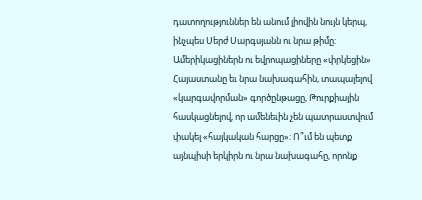դատողություններ են անում լիովին նույն կերպ, ինչպես Սերժ Սարգսյանն ու նրա թիմը: Ամերիկացիներն ու եվրոպացիները «փրկեցին» Հայաստանը եւ նրա նախագահին, տապալելով «կարգավորման» գործընթացը, Թուրքիային հասկացնելով, որ ամենեւին չեն պատրաստվում փակել «հայկական հարցը»: Ո՞ւմ են պետք այնպիսի երկիրն ու նրա նախագահը, որոնք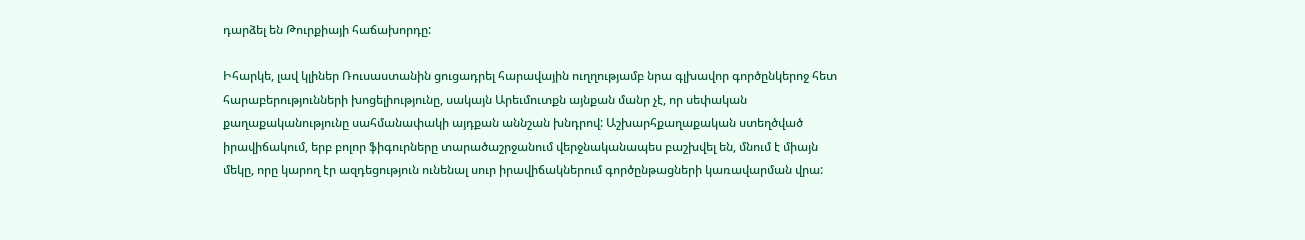դարձել են Թուրքիայի հաճախորդը:

Իհարկե, լավ կլիներ Ռուսաստանին ցուցադրել հարավային ուղղությամբ նրա գլխավոր գործընկերոջ հետ հարաբերությունների խոցելիությունը, սակայն Արեւմուտքն այնքան մանր չէ, որ սեփական քաղաքականությունը սահմանափակի այդքան աննշան խնդրով: Աշխարհքաղաքական ստեղծված իրավիճակում, երբ բոլոր ֆիգուրները տարածաշրջանում վերջնականապես բաշխվել են, մնում է միայն մեկը, որը կարող էր ազդեցություն ունենալ սուր իրավիճակներում գործընթացների կառավարման վրա: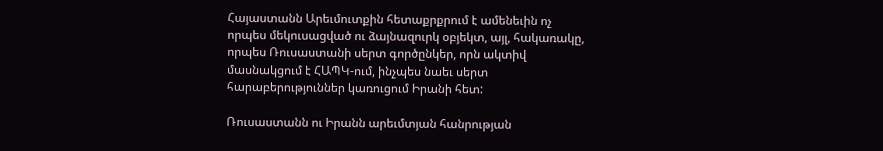Հայաստանն Արեւմուտքին հետաքրքրում է ամենեւին ոչ որպես մեկուսացված ու ձայնազուրկ օբյեկտ, այլ, հակառակը, որպես Ռուսաստանի սերտ գործընկեր, որն ակտիվ մասնակցում է ՀԱՊԿ-ում, ինչպես նաեւ սերտ հարաբերություններ կառուցում Իրանի հետ:

Ռուսաստանն ու Իրանն արեւմտյան հանրության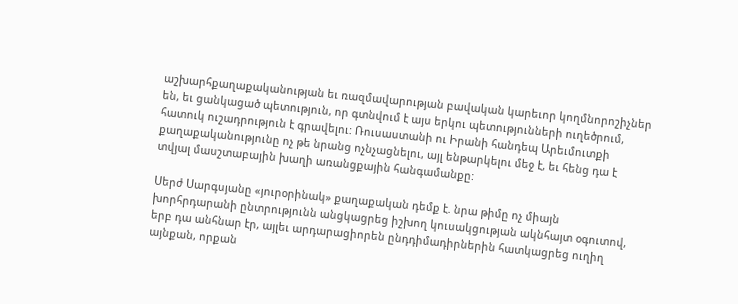աշխարհքաղաքականության եւ ռազմավարության բավական կարեւոր կողմնորոշիչներ են, եւ ցանկացած պետություն, որ գտնվում է այս երկու պետությունների ուղեծրում, հատուկ ուշադրություն է գրավելու: Ռուսաստանի ու Իրանի հանդեպ Արեւմուտքի քաղաքականությունը ոչ թե նրանց ոչնչացնելու, այլ ենթարկելու մեջ է, եւ հենց դա է տվյալ մասշտաբային խաղի առանցքային հանգամանքը:

Սերժ Սարգսյանը «յուրօրինակ» քաղաքական դեմք է. նրա թիմը ոչ միայն խորհրդարանի ընտրությունն անցկացրեց իշխող կուսակցության ակնհայտ օգուտով, երբ դա անհնար էր, այլեւ արդարացիորեն ընդդիմադիրներին հատկացրեց ուղիղ այնքան, որքան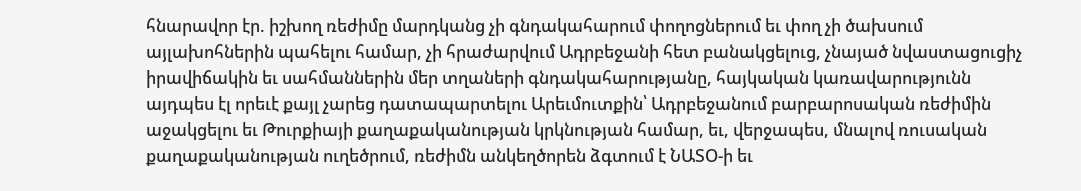հնարավոր էր. իշխող ռեժիմը մարդկանց չի գնդակահարում փողոցներում եւ փող չի ծախսում այլախոհներին պահելու համար, չի հրաժարվում Ադրբեջանի հետ բանակցելուց, չնայած նվաստացուցիչ իրավիճակին եւ սահմաններին մեր տղաների գնդակահարությանը, հայկական կառավարությունն այդպես էլ որեւէ քայլ չարեց դատապարտելու Արեւմուտքին՝ Ադրբեջանում բարբարոսական ռեժիմին աջակցելու եւ Թուրքիայի քաղաքականության կրկնության համար, եւ, վերջապես, մնալով ռուսական քաղաքականության ուղեծրում, ռեժիմն անկեղծորեն ձգտում է ՆԱՏՕ-ի եւ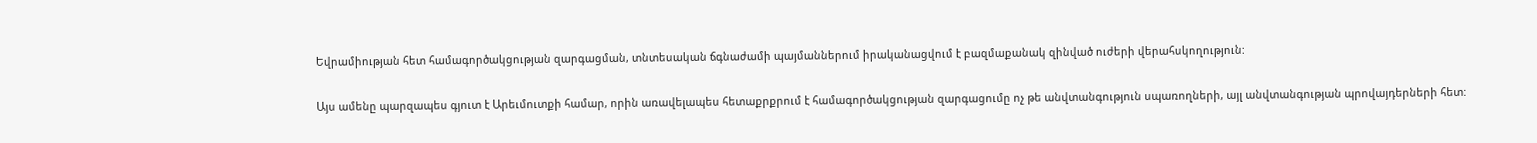Եվրամիության հետ համագործակցության զարգացման, տնտեսական ճգնաժամի պայմաններում իրականացվում է բազմաքանակ զինված ուժերի վերահսկողություն:

Այս ամենը պարզապես գյուտ է Արեւմուտքի համար, որին առավելապես հետաքրքրում է համագործակցության զարգացումը ոչ թե անվտանգություն սպառողների, այլ անվտանգության պրովայդերների հետ: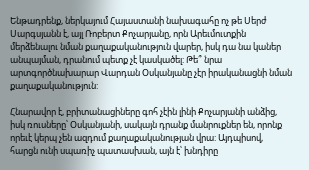Ենթադրենք, ներկայում Հայաստանի նախագահը ոչ թե Սերժ Սարգսյանն է, այլ Ռոբերտ Քոչարյանը, որն Արեւմուտքին մերձենալու նման քաղաքականություն վարեր, իսկ դա նա կաներ անպայման, դրանում պետք չէ կասկածել: Թե՞ նրա արտգործնախարար Վարդան Օսկանյանը չէր իրականացնի նման քաղաքականություն:

Հնարավոր է, բրիտանացիները գոհ չէին լինի Քոչարյանի անձից, իսկ ռուսները՝ Օսկանյանի, սակայն դրանք մանրուքներ են, որոնք որեւէ կերպ չեն ազդում քաղաքականության վրա: Այդպիսով, հարցն ունի սպառիչ պատասխան, այն է՝ խնդիրը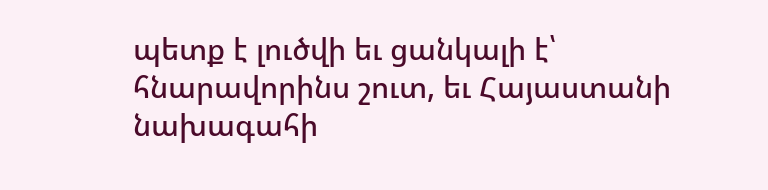պետք է լուծվի եւ ցանկալի է՝ հնարավորինս շուտ, եւ Հայաստանի նախագահի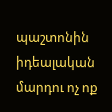պաշտոնին իդեալական մարդու ոչ ոք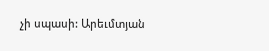չի սպասի: Արեւմտյան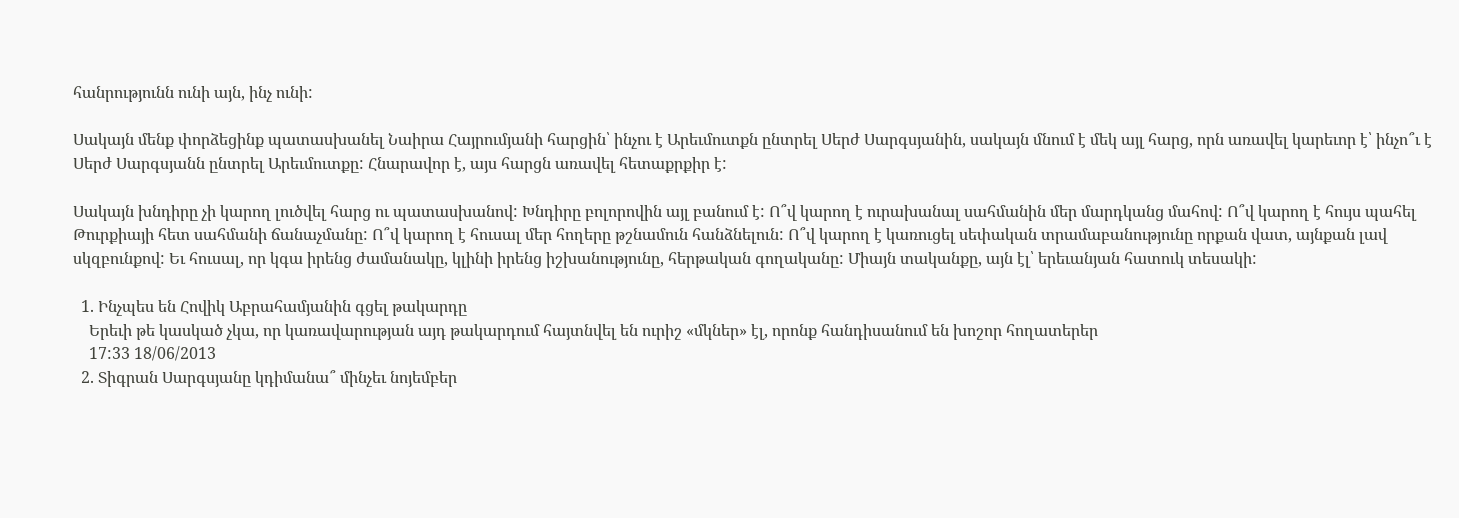հանրությունն ունի այն, ինչ ունի:

Սակայն մենք փորձեցինք պատասխանել Նաիրա Հայրումյանի հարցին՝ ինչու է Արեւմուտքն ընտրել Սերժ Սարգսյանին, սակայն մնում է մեկ այլ հարց, որն առավել կարեւոր է՝ ինչո՞ւ է Սերժ Սարգսյանն ընտրել Արեւմուտքը: Հնարավոր է, այս հարցն առավել հետաքրքիր է:

Սակայն խնդիրը չի կարող լուծվել հարց ու պատասխանով: Խնդիրը բոլորովին այլ բանում է: Ո՞վ կարող է ուրախանալ սահմանին մեր մարդկանց մահով: Ո՞վ կարող է հույս պահել Թուրքիայի հետ սահմանի ճանաչմանը: Ո՞վ կարող է հուսալ մեր հողերը թշնամուն հանձնելուն: Ո՞վ կարող է կառուցել սեփական տրամաբանությունը որքան վատ, այնքան լավ սկզբունքով: Եւ հուսալ, որ կգա իրենց ժամանակը, կլինի իրենց իշխանությունը, հերթական գողականը: Միայն տականքը, այն էլ՝ երեւանյան հատուկ տեսակի:

  1. Ինչպես են Հովիկ Աբրահամյանին գցել թակարդը
    Երեւի թե կասկած չկա, որ կառավարության այդ թակարդում հայտնվել են ուրիշ «մկներ» էլ, որոնք հանդիսանում են խոշոր հողատերեր
    17:33 18/06/2013
  2. Տիգրան Սարգսյանը կդիմանա՞ մինչեւ նոյեմբեր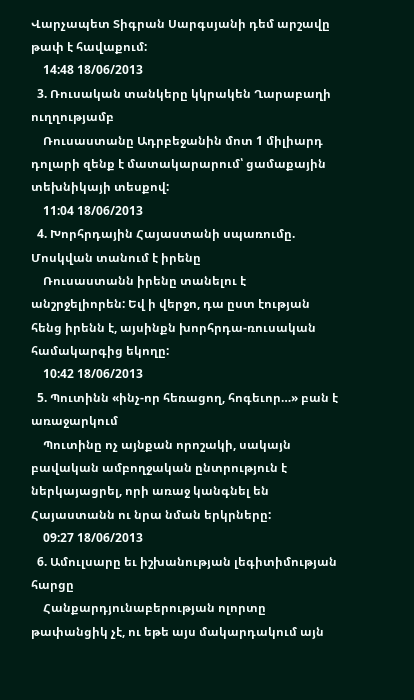Վարչապետ Տիգրան Սարգսյանի դեմ արշավը թափ է հավաքում:
    14:48 18/06/2013
  3. Ռուսական տանկերը կկրակեն Ղարաբաղի ուղղությամբ
    Ռուսաստանը Ադրբեջանին մոտ 1 միլիարդ դոլարի զենք է մատակարարում՝ ցամաքային տեխնիկայի տեսքով:
    11:04 18/06/2013
  4. Խորհրդային Հայաստանի սպառումը. Մոսկվան տանում է իրենը
    Ռուսաստանն իրենը տանելու է անշրջելիորեն: Եվ ի վերջո, դա ըստ էության հենց իրենն է, այսինքն խորհրդա-ռուսական համակարգից եկողը:
    10:42 18/06/2013
  5. Պուտինն «ինչ-որ հեռացող, հոգեւոր…» բան է առաջարկում
    Պուտինը ոչ այնքան որոշակի, սակայն բավական ամբողջական ընտրություն է ներկայացրել, որի առաջ կանգնել են Հայաստանն ու նրա նման երկրները:
    09:27 18/06/2013
  6. Ամուլսարը եւ իշխանության լեգիտիմության հարցը
    Հանքարդյունաբերության ոլորտը թափանցիկ չէ, ու եթե այս մակարդակում այն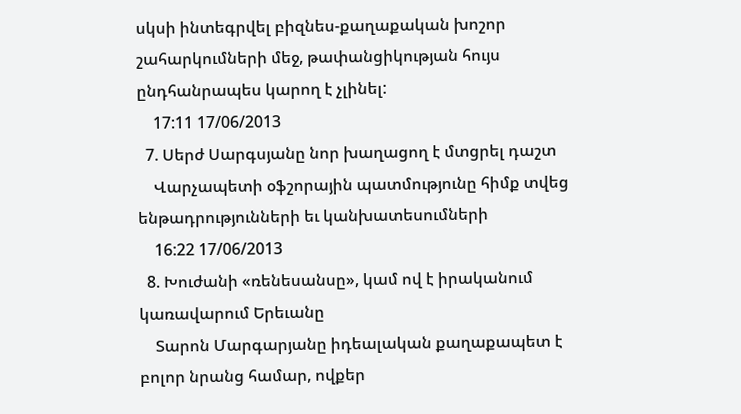սկսի ինտեգրվել բիզնես-քաղաքական խոշոր շահարկումների մեջ, թափանցիկության հույս ընդհանրապես կարող է չլինել:
    17:11 17/06/2013
  7. Սերժ Սարգսյանը նոր խաղացող է մտցրել դաշտ
    Վարչապետի օֆշորային պատմությունը հիմք տվեց ենթադրությունների եւ կանխատեսումների
    16:22 17/06/2013
  8. Խուժանի «ռենեսանսը», կամ ով է իրականում կառավարում Երեւանը
    Տարոն Մարգարյանը իդեալական քաղաքապետ է բոլոր նրանց համար, ովքեր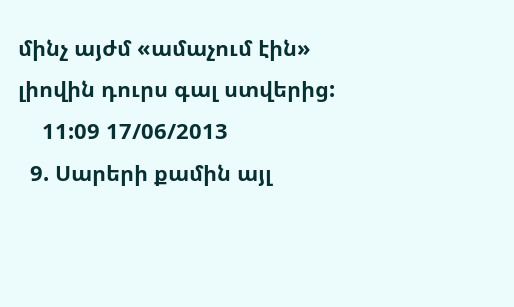մինչ այժմ «ամաչում էին» լիովին դուրս գալ ստվերից:
    11:09 17/06/2013
  9. Սարերի քամին այլ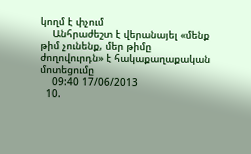կողմ է փչում
    Անհրաժեշտ է վերանայել «մենք թիմ չունենք, մեր թիմը ժողովուրդն» է հակաքաղաքական մոտեցումը
    09:40 17/06/2013
  10.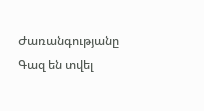Ժառանգությանը Գազ են տվել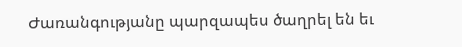Ժառանգությանը պարզապես ծաղրել են եւ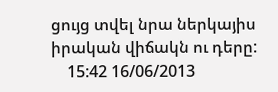ցույց տվել նրա ներկայիս իրական վիճակն ու դերը:
    15:42 16/06/2013